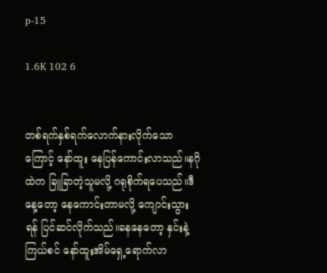p-15

1.6K 102 6


တစ်ရက်နှစ်ရက်လောက်နားလိုက်သောကြောင့် နော်ထူး နေပြန်ကောင်းလာသည်။နဂိုထဲက ခြူခြာတဲ့သူမလို့ ဂရုစိုက်ရပေသည်။ဒီနေ့တော့ နေကောင်းတာမလို့ ကျောင်းသွားရန် ပြင်ဆင်လိုက်သည်။ခနနေတော့ နှင်းနဲ့ ကြယ်စင် နော်ထူးအိမ်ရှေ့ရောက်လာ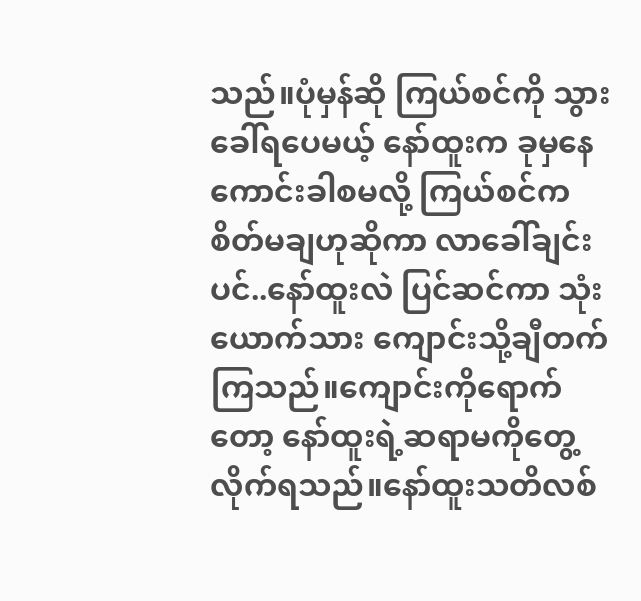သည်။ပုံမှန်ဆို ကြယ်စင်ကို သွားခေါ်ရပေမယ့် နော်ထူးက ခုမှနေကောင်းခါစမလို့ ကြယ်စင်က စိတ်မချဟုဆိုကာ လာခေါ်ချင်းပင်..နော်ထူးလဲ ပြင်ဆင်ကာ သုံးယောက်သား ကျောင်းသို့ချီတက်ကြသည်။ကျောင်းကိုရောက်တော့ နော်ထူးရဲ့ဆရာမကိုတွေ့လိုက်ရသည်။နော်ထူးသတိလစ်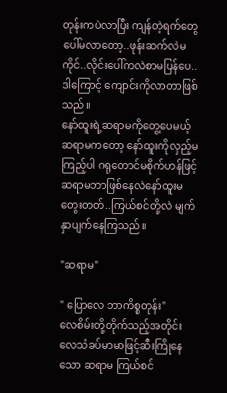တုန်းကပဲလာပြီး ကျန်တဲ့ရက်တွေပေါ်မလာတော့..ဖုန်းဆက်လဲမကိုင်..လိုင်းပေါ်ကလဲစာမပြန်ပေ..ဒါကြောင့် ကျောင်းကိုလာတာဖြစ်သည်။
နော်ထူးရဲ့ဆရာမကိုတွေ့ပေမယ့် ဆရာမကတော့ နော်ထူးကိုလှည့်မကြည့်ပါ ဂရုတောင်မစိုက်ဟန်ဖြင့်
ဆရာမဘာဖြစ်နေလဲနော်ထူးမတွေးတတ်..ကြယ်စင်တို့လဲ မျက်နှာပျက်နေကြသည်။

"ဆရာမ"

" ပြောလေ ဘာကိစ္စတုန်း"
လေစိမ်းတို့တိုက်သည့်အတိုင်း လေသံခပ်မာမာဖြင့်ဆီးကြိုနေသော ဆရာမ ကြယ်စင်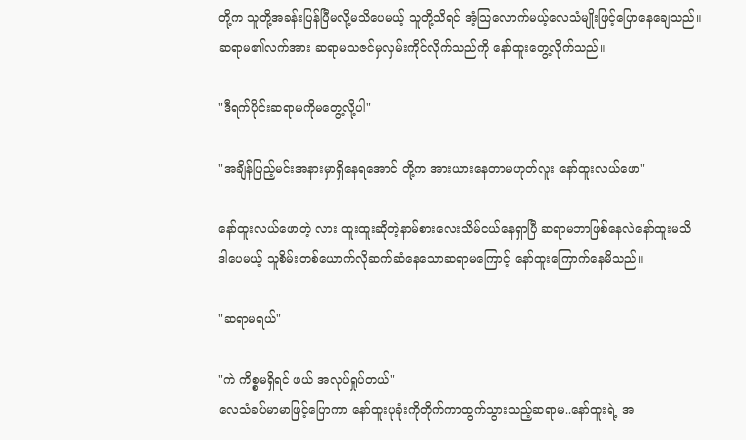တို့က သူတို့အခန်းပြန်ပြီမလို့မသိပေမယ့် သူတို့သိရင် အံ့သြလောက်မယ့်လေသံမျိုးဖြင့်ပြောနေချေသည်။
ဆရာမ၏လက်အား ဆရာမသဇင်မှလှမ်းကိုင်လိုက်သည်ကို နော်ထူးတွေ့လိုက်သည်။

"ဒီရက်ပိုင်းဆရာမကိုမတွေ့လို့ပါ"

"အချိန်ပြည့်မင်းအနားမှာရှိနေရအောင် တို့က အားယားနေတာမဟုတ်လူး နော်ထူးလယ်ဖော"

နော်ထူးလယ်ဖောတဲ့ လား ထူးထူးဆိုတဲ့နာမ်စားလေးသိမ်ငယ်နေရှာပြီ ဆရာမဘာဖြစ်နေလဲနော်ထူးမသိ
ဒါပေမယ့် သူစိမ်းတစ်ယောက်လိုဆက်ဆံနေသောဆရာမကြောင့် နော်ထူးကြောက်နေမိသည်။

"ဆရာမရယ်"

"ကဲ ကိစ္စမရှိရင် ဖယ် အလုပ်ရှုပ်တယ်"
လေသံခပ်မာမာဖြင့်ပြောကာ နော်ထူးပုခုံးကိုတိုက်ကာထွက်သွားသည့်ဆရာမ..နော်ထူးရဲ့ အ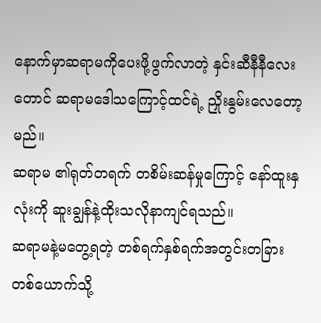နောက်မှာဆရာမကိုပေးဖို့ဖွက်လာတဲ့ နှင်းဆီနီနီလေးတောင် ဆရာမဒေါသကြောင့်ထင်ရဲ့ ညှိုးနွမ်းလေတော့မည်။
ဆရာမ ၏ရုတ်တရက် တစိမ်းဆန်မှုကြောင့် နော်ထူးနှလုံးကို ဆူးချွန်နဲ့ထိုးသလိုနာကျင်ရသည်။
ဆရာမနဲ့မတွေ့ရတဲ့ တစ်ရက်နှစ်ရက်အတွင်းတခြားတစ်ယောက်သို့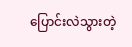ပြောင်းလဲသွားတဲ့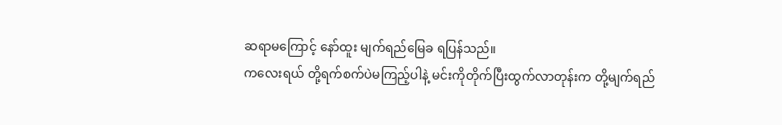ဆရာမကြောင့် နော်ထူး မျက်ရည်မြေခ ရပြန်သည်။
ကလေးရယ် တို့ရက်စက်ပဲမကြည့်ပါနဲ့ မင်းကိုတိုက်ပြီးထွက်လာတုန်းက တို့မျက်ရည်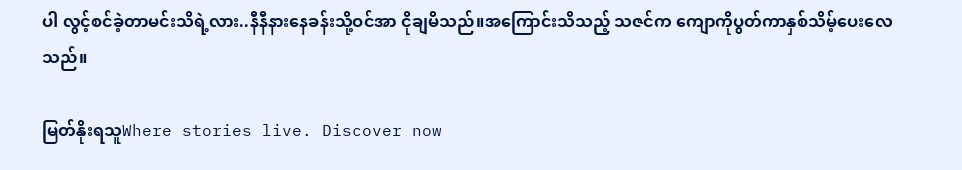ပါ လွင့်စင်ခဲ့တာမင်းသိရဲ့လား..နီနီနားနေခန်းသို့ဝင်အာ ငိုချမိသည်။အကြောင်းသိသည့် သဇင်က ကျောကိုပွတ်ကာနှစ်သိမ့်ပေးလေသည်။

မြတ်နိုးရသူWhere stories live. Discover now